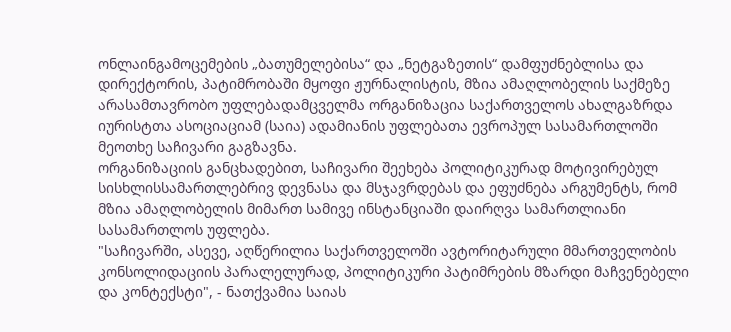ონლაინგამოცემების „ბათუმელებისა“ და „ნეტგაზეთის“ დამფუძნებლისა და დირექტორის, პატიმრობაში მყოფი ჟურნალისტის, მზია ამაღლობელის საქმეზე არასამთავრობო უფლებადამცველმა ორგანიზაცია საქართველოს ახალგაზრდა იურისტთა ასოციაციამ (საია) ადამიანის უფლებათა ევროპულ სასამართლოში მეოთხე საჩივარი გაგზავნა.
ორგანიზაციის განცხადებით, საჩივარი შეეხება პოლიტიკურად მოტივირებულ სისხლისსამართლებრივ დევნასა და მსჯავრდებას და ეფუძნება არგუმენტს, რომ მზია ამაღლობელის მიმართ სამივე ინსტანციაში დაირღვა სამართლიანი სასამართლოს უფლება.
"საჩივარში, ასევე, აღწერილია საქართველოში ავტორიტარული მმართველობის კონსოლიდაციის პარალელურად, პოლიტიკური პატიმრების მზარდი მაჩვენებელი და კონტექსტი", - ნათქვამია საიას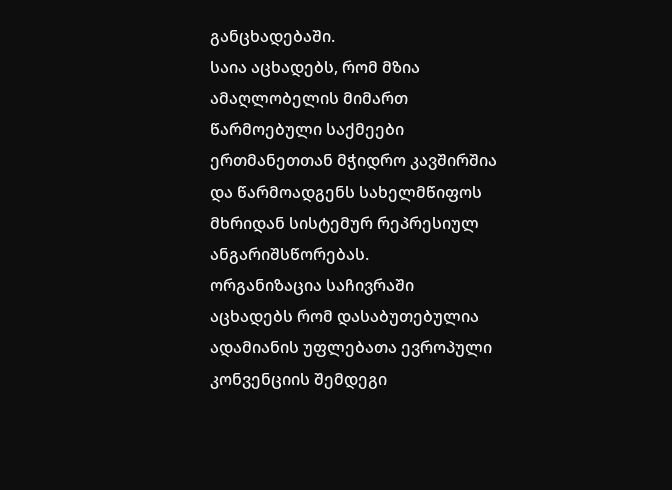განცხადებაში.
საია აცხადებს, რომ მზია ამაღლობელის მიმართ წარმოებული საქმეები ერთმანეთთან მჭიდრო კავშირშია და წარმოადგენს სახელმწიფოს მხრიდან სისტემურ რეპრესიულ ანგარიშსწორებას.
ორგანიზაცია საჩივრაში აცხადებს რომ დასაბუთებულია ადამიანის უფლებათა ევროპული კონვენციის შემდეგი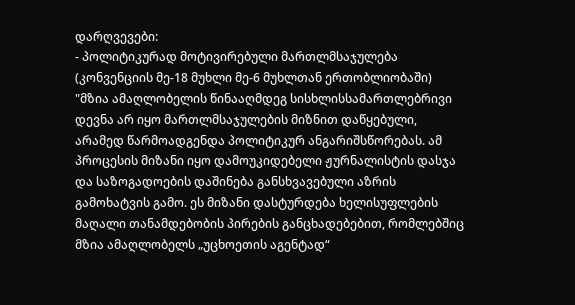დარღვევები:
- პოლიტიკურად მოტივირებული მართლმსაჯულება (კონვენციის მე-18 მუხლი მე-6 მუხლთან ერთობლიობაში)
"მზია ამაღლობელის წინააღმდეგ სისხლისსამართლებრივი დევნა არ იყო მართლმსაჯულების მიზნით დაწყებული, არამედ წარმოადგენდა პოლიტიკურ ანგარიშსწორებას. ამ პროცესის მიზანი იყო დამოუკიდებელი ჟურნალისტის დასჯა და საზოგადოების დაშინება განსხვავებული აზრის გამოხატვის გამო. ეს მიზანი დასტურდება ხელისუფლების მაღალი თანამდებობის პირების განცხადებებით, რომლებშიც მზია ამაღლობელს „უცხოეთის აგენტად“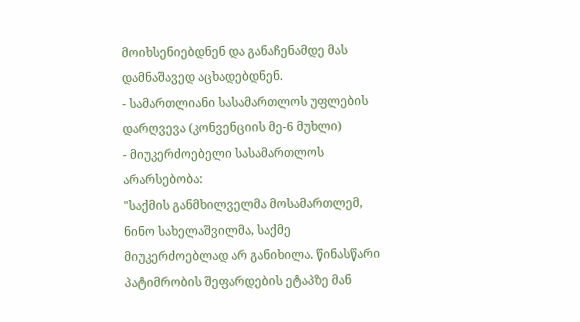მოიხსენიებდნენ და განაჩენამდე მას დამნაშავედ აცხადებდნენ.
- სამართლიანი სასამართლოს უფლების დარღვევა (კონვენციის მე-6 მუხლი)
- მიუკერძოებელი სასამართლოს არარსებობა:
"საქმის განმხილველმა მოსამართლემ, ნინო სახელაშვილმა, საქმე მიუკერძოებლად არ განიხილა. წინასწარი პატიმრობის შეფარდების ეტაპზე მან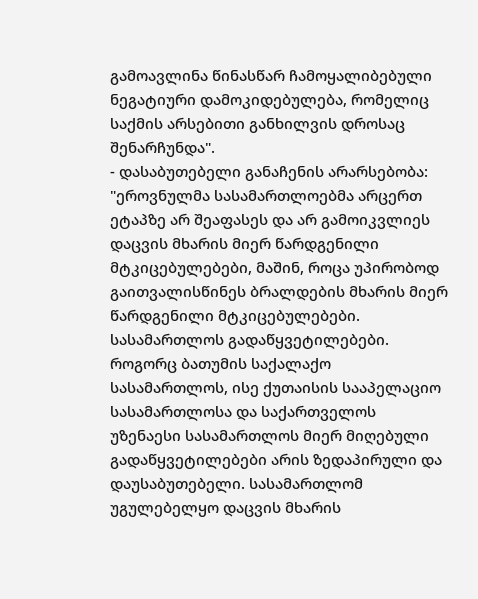გამოავლინა წინასწარ ჩამოყალიბებული ნეგატიური დამოკიდებულება, რომელიც საქმის არსებითი განხილვის დროსაც შენარჩუნდა".
- დასაბუთებელი განაჩენის არარსებობა:
"ეროვნულმა სასამართლოებმა არცერთ ეტაპზე არ შეაფასეს და არ გამოიკვლიეს დაცვის მხარის მიერ წარდგენილი მტკიცებულებები, მაშინ, როცა უპირობოდ გაითვალისწინეს ბრალდების მხარის მიერ წარდგენილი მტკიცებულებები. სასამართლოს გადაწყვეტილებები. როგორც ბათუმის საქალაქო სასამართლოს, ისე ქუთაისის სააპელაციო სასამართლოსა და საქართველოს უზენაესი სასამართლოს მიერ მიღებული გადაწყვეტილებები არის ზედაპირული და დაუსაბუთებელი. სასამართლომ უგულებელყო დაცვის მხარის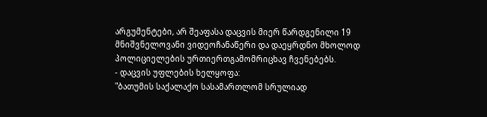არგუმენტები, არ შეაფასა დაცვის მიერ წარდგენილი 19 მნიშვნელოვანი ვიდეოჩანაწერი და დაეყრდნო მხოლოდ პოლიციელების ურთიერთგამომრიცხავ ჩვენებებს.
- დაცვის უფლების ხელყოფა:
"ბათუმის საქალაქო სასამართლომ სრულიად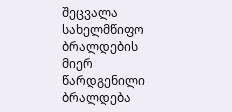შეცვალა სახელმწიფო ბრალდების მიერ წარდგენილი ბრალდება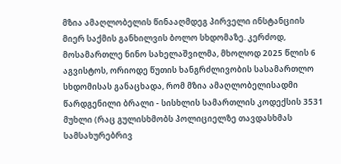მზია ამაღლობელის წინააღმდეგ პირველი ინსტანციის მიერ საქმის განხილვის ბოლო სხდომაზე. კერძოდ, მოსამართლე ნინო სახელაშვილმა, მხოლოდ 2025 წლის 6 აგვისტოს, ორიოდე წუთის ხანგრძლივობის სასამართლო სხდომისას განაცხადა, რომ მზია ამაღლობელისადმი წარდგენილი ბრალი - სისხლის სამართლის კოდექსის 3531 მუხლი (რაც გულისხმობს პოლიციელზე თავდასხმას სამსახურებრივ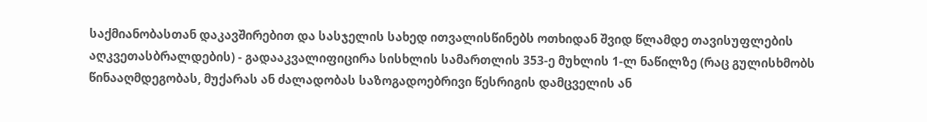საქმიანობასთან დაკავშირებით და სასჯელის სახედ ითვალისწინებს ოთხიდან შვიდ წლამდე თავისუფლების აღკვეთასბრალდების) - გადააკვალიფიცირა სისხლის სამართლის 353-ე მუხლის 1-ლ ნაწილზე (რაც გულისხმობს წინააღმდეგობას, მუქარას ან ძალადობას საზოგადოებრივი წესრიგის დამცველის ან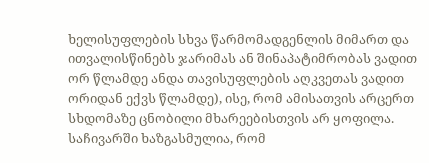ხელისუფლების სხვა წარმომადგენლის მიმართ და ითვალისწინებს ჯარიმას ან შინაპატიმრობას ვადით ორ წლამდე ანდა თავისუფლების აღკვეთას ვადით ორიდან ექვს წლამდე), ისე, რომ ამისათვის არცერთ სხდომაზე ცნობილი მხარეებისთვის არ ყოფილა. საჩივარში ხაზგასმულია, რომ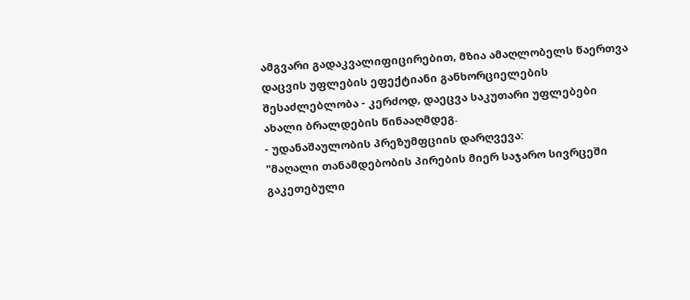ამგვარი გადაკვალიფიცირებით, მზია ამაღლობელს წაერთვა დაცვის უფლების ეფექტიანი განხორციელების შესაძლებლობა - კერძოდ, დაეცვა საკუთარი უფლებები ახალი ბრალდების წინააღმდეგ.
- უდანაშაულობის პრეზუმფციის დარღვევა:
"მაღალი თანამდებობის პირების მიერ საჯარო სივრცეში გაკეთებული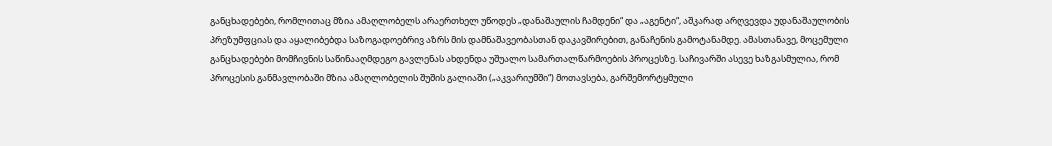განცხადებები, რომლითაც მზია ამაღლობელს არაერთხელ უწოდეს „დანაშაულის ჩამდენი“ და „აგენტი“, აშკარად არღვევდა უდანაშაულობის პრეზუმფციას და აყალიბებდა საზოგადოებრივ აზრს მის დამნაშავეობასთან დაკავშირებით, განაჩენის გამოტანამდე. ამასთანავე, მოცემული განცხადებები მომჩივნის საწინააღმდეგო გავლენას ახდენდა უშუალო სამართალწარმოების პროცესზე. საჩივარში ასევე ხაზგასმულია, რომ პროცესის განმავლობაში მზია ამაღლობელის შუშის გალიაში („აკვარიუმში“) მოთავსება, გარშემორტყმული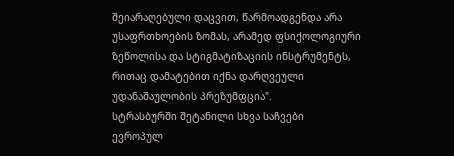შეიარაღებული დაცვით, წარმოადგენდა არა უსაფრთხოების ზომას, არამედ ფსიქოლოგიური ზეწოლისა და სტიგმატიზაციის ინსტრუმენტს, რითაც დამატებით იქნა დარღვეული უდანაშაულობის პრეზუმფცია".
სტრასბურში შეტანილი სხვა საჩვები
ევროპულ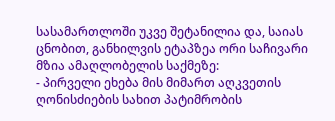სასამართლოში უკვე შეტანილია და, საიას ცნობით, განხილვის ეტაპზეა ორი საჩივარი მზია ამაღლობელის საქმეზე:
- პირველი ეხება მის მიმართ აღკვეთის ღონისძიების სახით პატიმრობის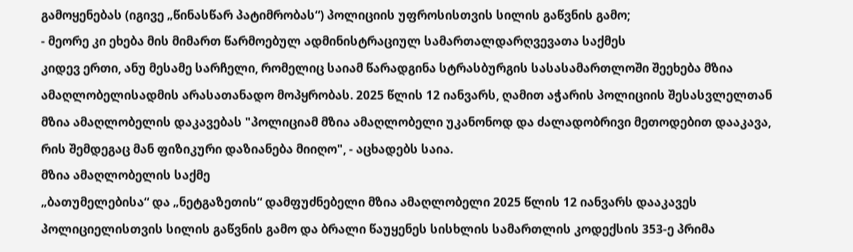გამოყენებას (იგივე „წინასწარ პატიმრობას“) პოლიციის უფროსისთვის სილის გაწვნის გამო;
- მეორე კი ეხება მის მიმართ წარმოებულ ადმინისტრაციულ სამართალდარღვევათა საქმეს
კიდევ ერთი, ანუ მესამე სარჩელი, რომელიც საიამ წარადგინა სტრასბურგის სასასამართლოში შეეხება მზია ამაღლობელისადმის არასათანადო მოპყრობას. 2025 წლის 12 იანვარს, ღამით აჭარის პოლიციის შესასვლელთან მზია ამაღლობელის დაკავებას "პოლიციამ მზია ამაღლობელი უკანონოდ და ძალადობრივი მეთოდებით დააკავა, რის შემდეგაც მან ფიზიკური დაზიანება მიიღო", - აცხადებს საია.
მზია ამაღლობელის საქმე
„ბათუმელებისა“ და „ნეტგაზეთის“ დამფუძნებელი მზია ამაღლობელი 2025 წლის 12 იანვარს დააკავეს პოლიციელისთვის სილის გაწვნის გამო და ბრალი წაუყენეს სისხლის სამართლის კოდექსის 353-ე პრიმა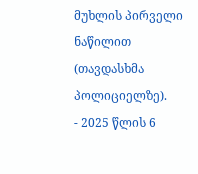მუხლის პირველი ნაწილით (თავდასხმა პოლიციელზე).
- 2025 წლის 6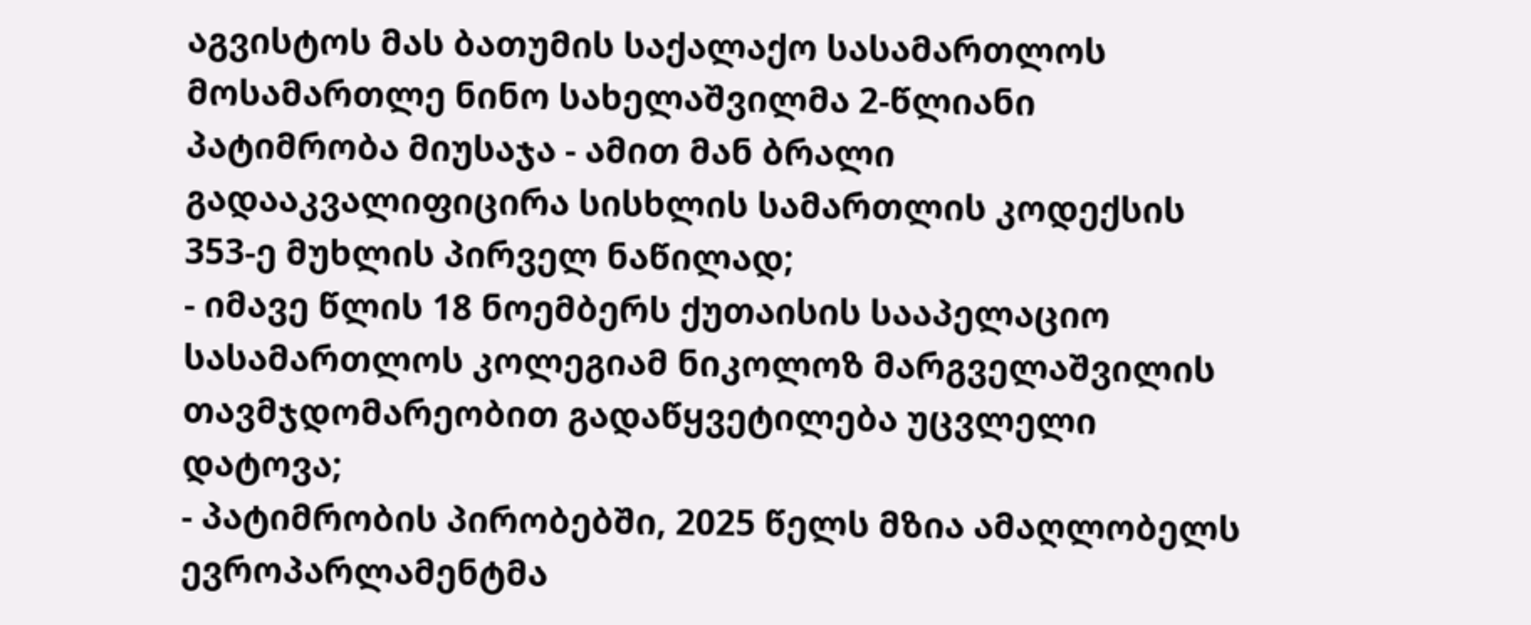აგვისტოს მას ბათუმის საქალაქო სასამართლოს მოსამართლე ნინო სახელაშვილმა 2-წლიანი პატიმრობა მიუსაჯა - ამით მან ბრალი გადააკვალიფიცირა სისხლის სამართლის კოდექსის 353-ე მუხლის პირველ ნაწილად;
- იმავე წლის 18 ნოემბერს ქუთაისის სააპელაციო სასამართლოს კოლეგიამ ნიკოლოზ მარგველაშვილის თავმჯდომარეობით გადაწყვეტილება უცვლელი დატოვა;
- პატიმრობის პირობებში, 2025 წელს მზია ამაღლობელს ევროპარლამენტმა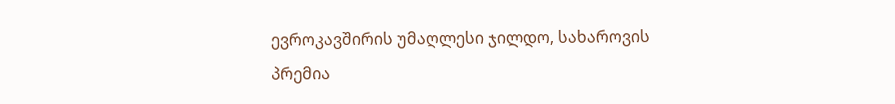ევროკავშირის უმაღლესი ჯილდო, სახაროვის პრემია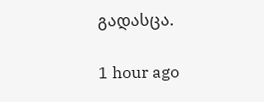გადასცა.

1 hour ago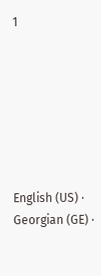1







English (US) ·
Georgian (GE) ·